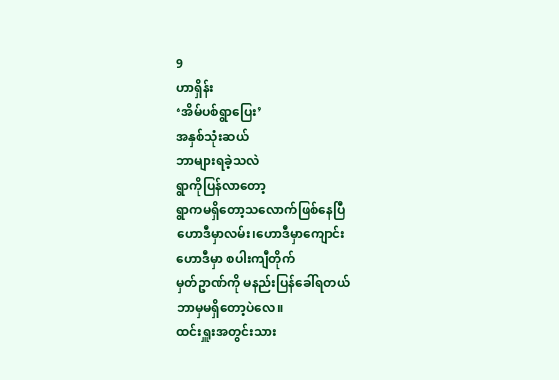9
ဟာရှိန်း
‘အိမ်ပစ်ရွာပြေး’
အနှစ်သုံးဆယ်
ဘာများရခဲ့သလဲ
ရွာကိုပြန်လာတော့
ရွာကမရှိတော့သလောက်ဖြစ်နေပြီ
ဟောဒီမှာလမ်း၊ဟောဒီမှာကျောင်း
ဟောဒီမှာ စပါးကျီတိုက်
မှတ်ဥာဏ်ကို မနည်းပြန်ခေါ်ရတယ်
ဘာမှမရှိတော့ပဲလေ။
ထင်းရှူးအတွင်းသား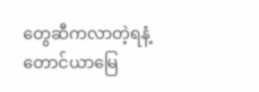တွေဆီကလာတဲ့ရနံ့
တောင်ယာမြေ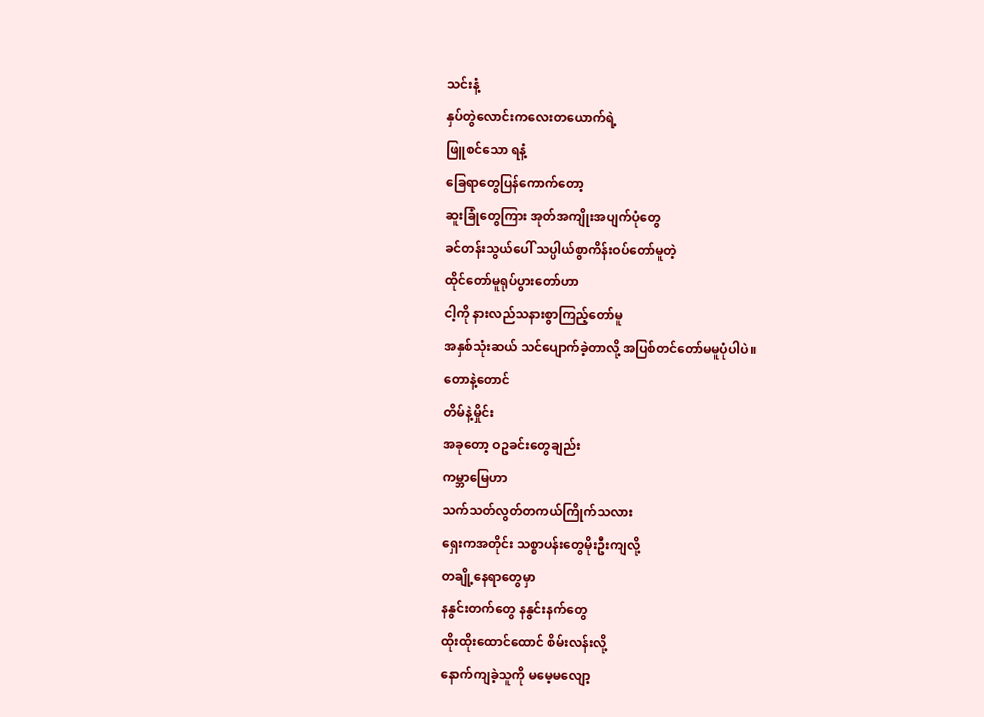သင်းနံ့
နှပ်တွဲလောင်းကလေးတယောက်ရဲ့
ဖြူစင်သော ရနံ့
ခြေရာတွေပြန်ကောက်တော့
ဆူးခြုံတွေကြား အုတ်အကျိုးအပျက်ပုံတွေ
ခင်တန်းသွယ်ပေါ် သပ္ပါယ်စွာကိန်းဝပ်တော်မူတဲ့
ထိုင်တော်မူရုပ်ပွားတော်ဟာ
ငါ့ကို နားလည်သနားစွာကြည့်တော်မူ
အနှစ်သုံးဆယ် သင်ပျောက်ခဲ့တာလို့ အပြစ်တင်တော်မမူပုံပါပဲ။
တောနဲ့တောင်
တိမ်နဲ့မှိုင်း
အခုတော့ ဝဥခင်းတွေချည်း
ကမ္ဘာမြေဟာ
သက်သတ်လွတ်တကယ်ကြိုက်သလား
ရှေးကအတိုင်း သစ္စာပန်းတွေမိုးဦးကျလို့
တချို့နေရာတွေမှာ
နနွင်းတက်တွေ နနွင်းနက်တွေ
ထိုးထိုးထောင်ထောင် စိမ်းလန်းလို့
နောက်ကျခဲ့သူကို မမေ့မလျော့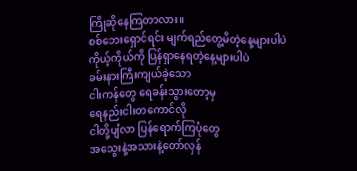ကြိုဆိုနေကြတာလား။
စစ်ဘေးရှောင်ရင်း မျက်ရည်တွေ့မိတဲ့နေ့များပါပဲ
ကိုယ့်ကိုယ်ကို ပြန်ရှာနေရတဲ့နေ့များပါပဲ
ခမ်းနားကြီးကျယ်ခဲ့သော
ငါးကန်တွေ ရေခန်းသွားတော့မှ
ရေနည်းငါးတကောင်လို
ငါတို့ပျံလာ ပြန်ရောက်ကြပုံတွေ
အသွေးနဲ့အသားနဲ့တော်လှန်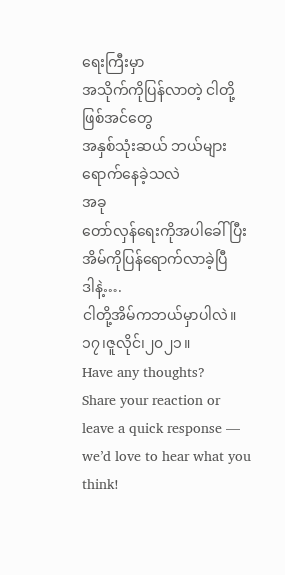ရေးကြီးမှာ
အသိုက်ကိုပြန်လာတဲ့ ငါတို့ဖြစ်အင်တွေ
အနှစ်သုံးဆယ် ဘယ်များရောက်နေခဲ့သလဲ
အခု
တော်လှန်ရေးကိုအပါခေါ်ပြီး
အိမ်ကိုပြန်ရောက်လာခဲ့ပြီ
ဒါနဲ့….
ငါတို့အိမ်ကဘယ်မှာပါလဲ။
၁၇၊ဇူလိုင်၊၂၀၂၁။
Have any thoughts?
Share your reaction or leave a quick response — we’d love to hear what you think!